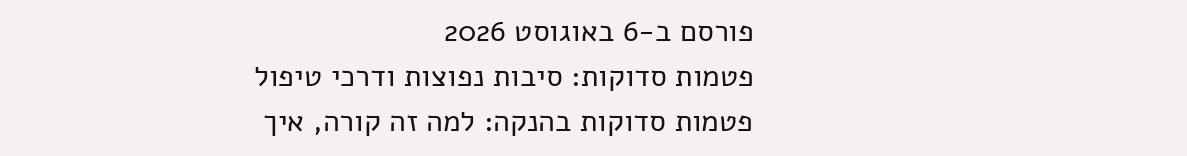פורסם ב-6 באוגוסט 2026
פטמות סדוקות: סיבות נפוצות ודרכי טיפול
פטמות סדוקות בהנקה: למה זה קורה, איך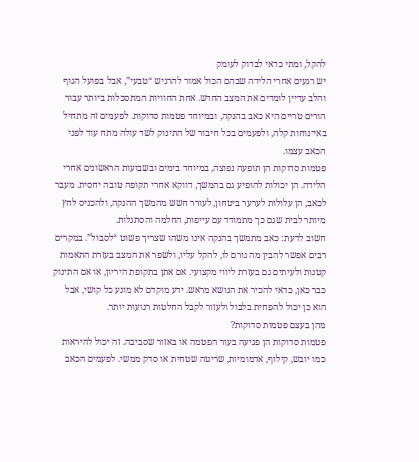להקל, ומתי כדאי לבדוק לעומק
יש רגעים אחרי הלידה שבהם הכול אמור להרגיש “טבעי”, אבל בפועל הגוף והלב עדיין לומדים את המצב החדש. אחת החוויות המתסכלות ביותר עבור הורים טריים היא כאב בהנקה, ובמיוחד פטמות סדוקות. לפעמים זה מתחיל באי־נוחות קלה, ולפעמים בכל חיבור של התינוק לשד עולה מתח עוד לפני הכאב עצמו.
פטמות סדוקות הן תופעה נפוצה, במיוחד בימים ובשבועות הראשונים אחרי הלידה. הן יכולות להופיע גם בהמשך, דווקא אחרי תקופה טובה יחסית. מעבר לכאב, הן עלולות לערער ביטחון, לעורר חשש מהמשך ההנקה, ולהכניס לחץ מיותר לבית שגם כך מתמודד עם עייפות, החלמה והסתגלות.
חשוב לדעת: כאב מתמשך בהנקה אינו משהו שצריך פשוט “לסבול”. במקרים רבים אפשר להבין מה גורם לו, להקל עליו, ולשפר את המצב בעזרת התאמות קטנות ולעיתים גם בעזרת ליווי מקצועי. אם אתן בתקופת היריון, או אם התינוק כבר כאן, כדאי להכיר את הנושא מראש. ידע מוקדם לא מונע כל קושי, אבל הוא כן יכול להפחית בלבול ולעזור לקבל החלטות רגועות יותר.
מהן בעצם פטמות סדוקות?
פטמות סדוקות הן פגיעה בעור הפטמה או באזור שסביבה. זה יכול להיראות כמו יובש, קילוף, אדמומיות, שריטה שטחית או סדק ממשי. לפעמים הכאב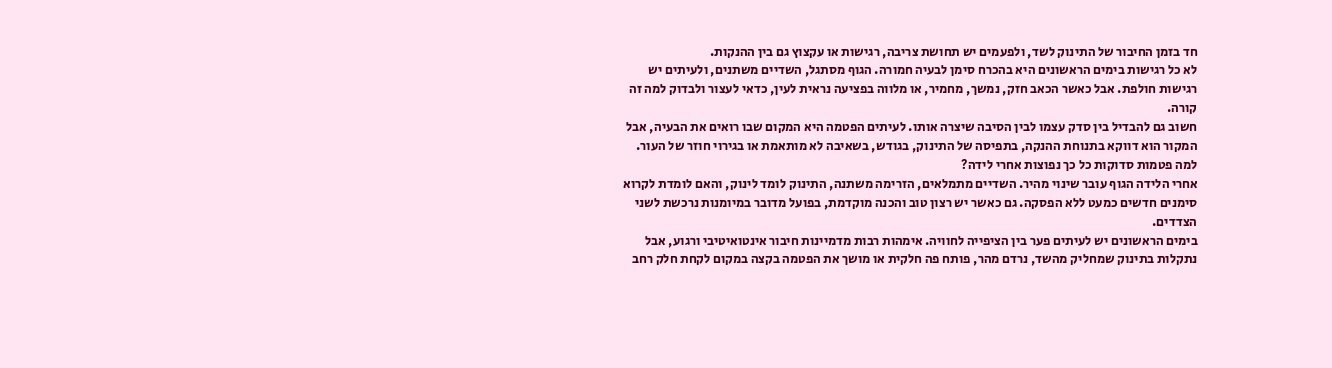חד בזמן החיבור של התינוק לשד, ולפעמים יש תחושת צריבה, רגישות או עקצוץ גם בין ההנקות.
לא כל רגישות בימים הראשונים היא בהכרח סימן לבעיה חמורה. הגוף מסתגל, השדיים משתנים, ולעיתים יש רגישות חולפת. אבל כאשר הכאב חזק, נמשך, מחמיר, או מלווה בפציעה נראית לעין, כדאי לעצור ולבדוק למה זה קורה.
חשוב גם להבדיל בין סדק עצמו לבין הסיבה שיצרה אותו. לעיתים הפטמה היא המקום שבו רואים את הבעיה, אבל המקור הוא דווקא בתנוחת ההנקה, בתפיסה של התינוק, בגודש, בשאיבה לא מותאמת או בגירוי חוזר של העור.
למה פטמות סדוקות כל כך נפוצות אחרי לידה?
אחרי הלידה הגוף עובר שינוי מהיר. השדיים מתמלאים, הזרימה משתנה, התינוק לומד לינוק, והאם לומדת לקרוא סימנים חדשים כמעט ללא הפסקה. גם כאשר יש רצון טוב והכנה מוקדמת, בפועל מדובר במיומנות נרכשת לשני הצדדים.
בימים הראשונים יש לעיתים פער בין הציפייה לחוויה. אימהות רבות מדמיינות חיבור אינטואיטיבי ורגוע, אבל נתקלות בתינוק שמחליק מהשד, נרדם מהר, פותח פה חלקית או מושך את הפטמה בקצה במקום לקחת חלק רחב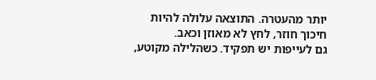יותר מהעטרה. התוצאה עלולה להיות חיכוך חוזר, לחץ לא מאוזן וכאב.
גם לעייפות יש תפקיד. כשהלילה מקוטע,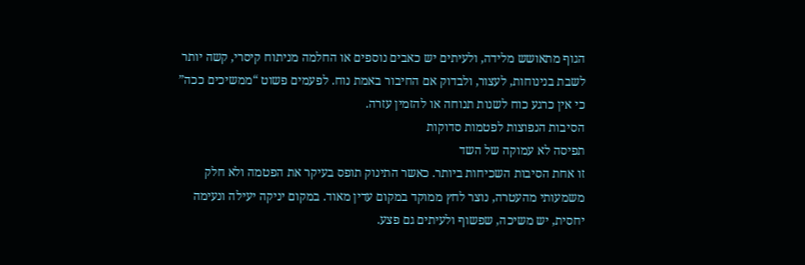הגוף מתאושש מלידה, ולעיתים יש כאבים נוספים או החלמה מניתוח קיסרי, קשה יותר לשבת בנינוחות, לעצור, ולבדוק אם החיבור באמת נוח. לפעמים פשוט “ממשיכים ככה” כי אין כרגע כוח לשנות תנוחה או להזמין עזרה.
הסיבות הנפוצות לפטמות סדוקות
תפיסה לא עמוקה של השד
זו אחת הסיבות השכיחות ביותר. כאשר התינוק תופס בעיקר את הפטמה ולא חלק משמעותי מהעטרה, נוצר לחץ ממוקד במקום עדין מאוד. במקום יניקה יעילה ונעימה יחסית, יש משיכה, שפשוף ולעיתים גם פצע.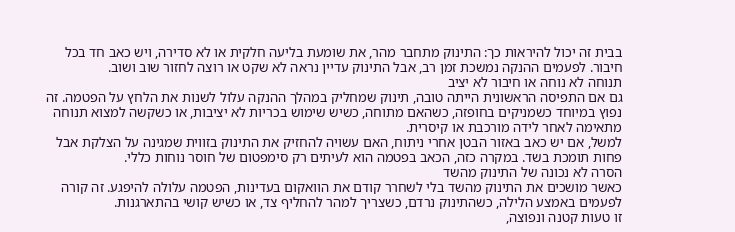בבית זה יכול להיראות כך: התינוק מתחבר מהר, את שומעת בליעה חלקית או לא סדירה, ויש כאב חד בכל חיבור. לפעמים ההנקה נמשכת זמן רב, אבל התינוק עדיין נראה לא שקט או רוצה לחזור שוב ושוב.
תנוחה לא נוחה או חיבור לא יציב
גם אם התפיסה הראשונית הייתה טובה, תינוק שמחליק במהלך ההנקה עלול לשנות את הלחץ על הפטמה. זה נפוץ במיוחד כשמניקים בחופזה, כשהאם מתוחה, כשיש שימוש בכריות לא יציבות, או כשקשה למצוא תנוחה מתאימה לאחר לידה מורכבת או קיסרית.
למשל, אם יש כאב באזור הבטן אחרי ניתוח, האם עשויה להחזיק את התינוק בזווית שמגינה על הצלקת אבל פחות תומכת בשד. במקרה כזה, הכאב בפטמה הוא לעיתים רק סימפטום של חוסר נוחות כללי.
הסרה לא נכונה של התינוק מהשד
כאשר מושכים את התינוק מהשד בלי לשחרר קודם את הוואקום בעדינות, הפטמה עלולה להיפגע. זה קורה לפעמים באמצע הלילה, כשהתינוק נרדם, כשצריך למהר להחליף צד, או כשיש קושי בהתארגנות.
זו טעות קטנה ונפוצה,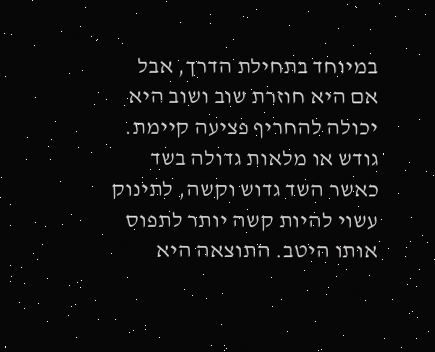במיוחד בתחילת הדרך, אבל אם היא חוזרת שוב ושוב היא יכולה להחריף פציעה קיימת.
גודש או מלאות גדולה בשד
כאשר השד גדוש וקשה, לתינוק עשוי להיות קשה יותר לתפוס אותו היטב. התוצאה היא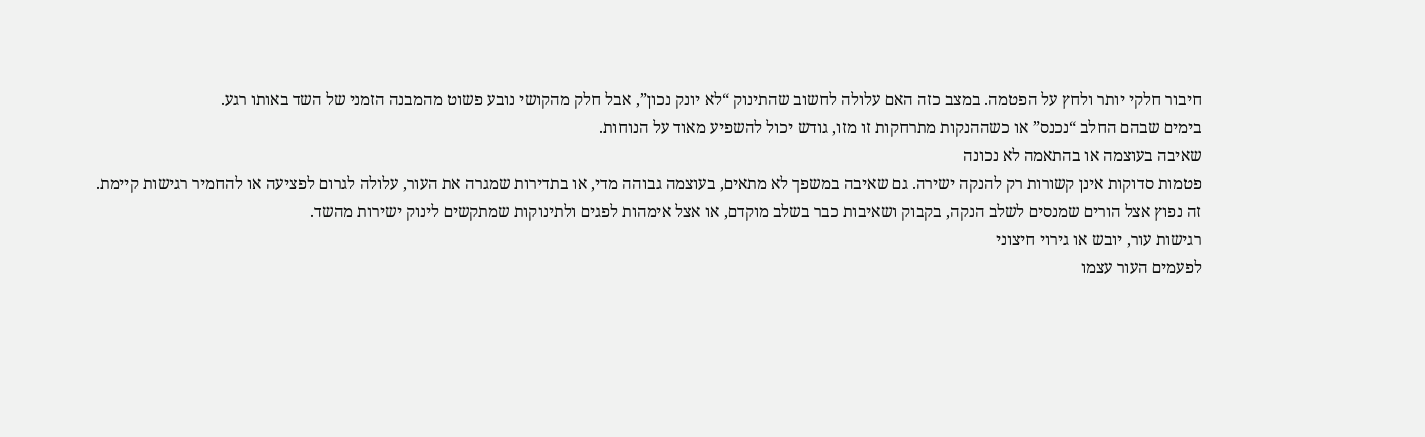חיבור חלקי יותר ולחץ על הפטמה. במצב כזה האם עלולה לחשוב שהתינוק “לא יונק נכון”, אבל חלק מהקושי נובע פשוט מהמבנה הזמני של השד באותו רגע.
בימים שבהם החלב “נכנס” או כשההנקות מתרחקות זו מזו, גודש יכול להשפיע מאוד על הנוחות.
שאיבה בעוצמה או בהתאמה לא נכונה
פטמות סדוקות אינן קשורות רק להנקה ישירה. גם שאיבה במשפך לא מתאים, בעוצמה גבוהה מדי, או בתדירות שמגרה את העור, עלולה לגרום לפציעה או להחמיר רגישות קיימת.
זה נפוץ אצל הורים שמנסים לשלב הנקה, בקבוק ושאיבות כבר בשלב מוקדם, או אצל אימהות לפגים ולתינוקות שמתקשים לינוק ישירות מהשד.
רגישות עור, יובש או גירוי חיצוני
לפעמים העור עצמו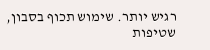רגיש יותר. שימוש תכוף בסבון, שטיפות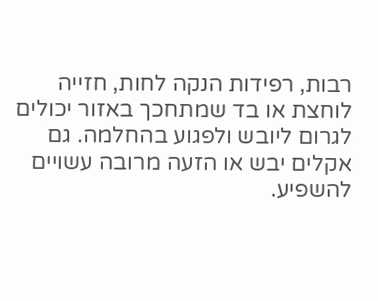רבות, רפידות הנקה לחות, חזייה לוחצת או בד שמתחכך באזור יכולים לגרום ליובש ולפגוע בהחלמה. גם אקלים יבש או הזעה מרובה עשויים להשפיע.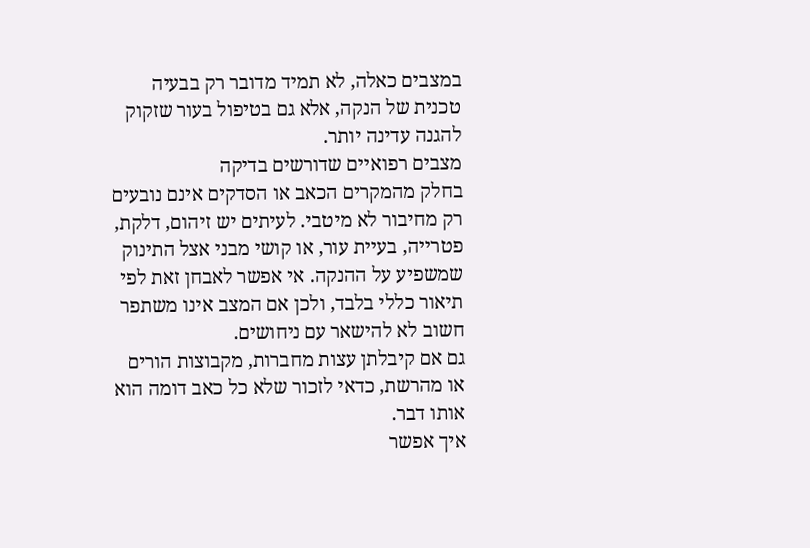במצבים כאלה, לא תמיד מדובר רק בבעיה טכנית של הנקה, אלא גם בטיפול בעור שזקוק להגנה עדינה יותר.
מצבים רפואיים שדורשים בדיקה
בחלק מהמקרים הכאב או הסדקים אינם נובעים רק מחיבור לא מיטבי. לעיתים יש זיהום, דלקת, פטרייה, בעיית עור, או קושי מבני אצל התינוק שמשפיע על ההנקה. אי אפשר לאבחן זאת לפי תיאור כללי בלבד, ולכן אם המצב אינו משתפר חשוב לא להישאר עם ניחושים.
גם אם קיבלתן עצות מחברות, מקבוצות הורים או מהרשת, כדאי לזכור שלא כל כאב דומה הוא אותו דבר.
איך אפשר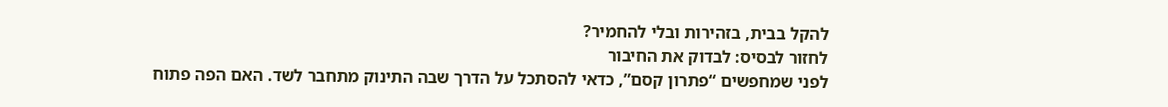להקל בבית, בזהירות ובלי להחמיר?
לחזור לבסיס: לבדוק את החיבור
לפני שמחפשים “פתרון קסם”, כדאי להסתכל על הדרך שבה התינוק מתחבר לשד. האם הפה פתוח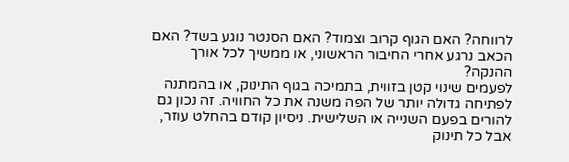לרווחה? האם הגוף קרוב וצמוד? האם הסנטר נוגע בשד? האם הכאב נרגע אחרי החיבור הראשוני, או ממשיך לכל אורך ההנקה?
לפעמים שינוי קטן בזווית, בתמיכה בגוף התינוק, או בהמתנה לפתיחה גדולה יותר של הפה משנה את כל החוויה. זה נכון גם להורים בפעם השנייה או השלישית. ניסיון קודם בהחלט עוזר, אבל כל תינוק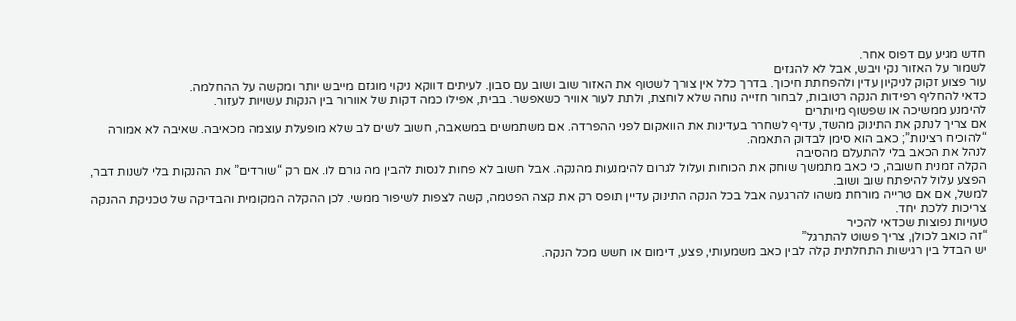חדש מגיע עם דפוס אחר.
לשמור על האזור נקי ויבש, אבל לא להגזים
עור פצוע זקוק לניקיון עדין ולהפחתת חיכוך. בדרך כלל אין צורך לשטוף את האזור שוב ושוב עם סבון. לעיתים דווקא ניקוי מוגזם מייבש יותר ומקשה על ההחלמה.
כדאי להחליף רפידות הנקה רטובות, לבחור חזייה נוחה שלא לוחצת, ולתת לעור אוויר כשאפשר. בבית, אפילו כמה דקות של אוורור בין הנקות עשויות לעזור.
להימנע ממשיכה או שפשוף מיותרים
אם צריך לנתק את התינוק מהשד, עדיף לשחרר בעדינות את הוואקום לפני ההפרדה. אם משתמשים במשאבה, חשוב לשים לב שלא מופעלת עוצמה מכאיבה. שאיבה לא אמורה “להוכיח רצינות”; כאב הוא סימן לבדוק התאמה.
לנהל את הכאב בלי להתעלם מהסיבה
הקלה זמנית חשובה, כי כאב מתמשך שוחק את הכוחות ועלול לגרום להימנעות מהנקה. אבל חשוב לא פחות לנסות להבין מה גורם לו. אם רק “שורדים” את ההנקות בלי לשנות דבר, הפצע עלול להיפתח שוב ושוב.
למשל, אם אם טרייה מורחת משהו להרגעה אבל בכל הנקה התינוק עדיין תופס רק את קצה הפטמה, קשה לצפות לשיפור ממשי. לכן ההקלה המקומית והבדיקה של טכניקת ההנקה צריכות ללכת יחד.
טעויות נפוצות שכדאי להכיר
“זה כואב לכולן, צריך פשוט להתרגל”
יש הבדל בין רגישות התחלתית קלה לבין כאב משמעותי, פצע, דימום או חשש מכל הנקה.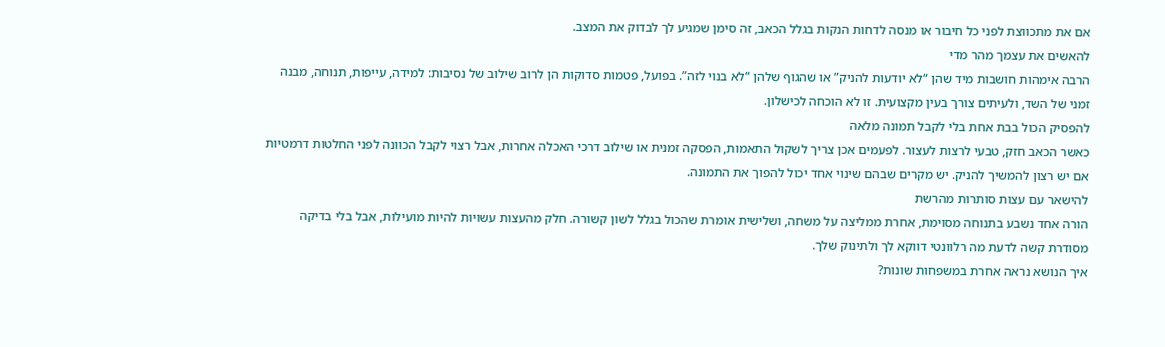אם את מתכווצת לפני כל חיבור או מנסה לדחות הנקות בגלל הכאב, זה סימן שמגיע לך לבדוק את המצב.
להאשים את עצמך מהר מדי
הרבה אימהות חושבות מיד שהן “לא יודעות להניק” או שהגוף שלהן “לא בנוי לזה”. בפועל, פטמות סדוקות הן לרוב שילוב של נסיבות: למידה, עייפות, תנוחה, מבנה זמני של השד, ולעיתים צורך בעין מקצועית. זו לא הוכחה לכישלון.
להפסיק הכול בבת אחת בלי לקבל תמונה מלאה
כאשר הכאב חזק, טבעי לרצות לעצור. לפעמים אכן צריך לשקול התאמות, הפסקה זמנית או שילוב דרכי האכלה אחרות, אבל רצוי לקבל הכוונה לפני החלטות דרמטיות אם יש רצון להמשיך להניק. יש מקרים שבהם שינוי אחד יכול להפוך את התמונה.
להישאר עם עצות סותרות מהרשת
הורה אחד נשבע בתנוחה מסוימת, אחרת ממליצה על משחה, ושלישית אומרת שהכול בגלל לשון קשורה. חלק מהעצות עשויות להיות מועילות, אבל בלי בדיקה מסודרת קשה לדעת מה רלוונטי דווקא לך ולתינוק שלך.
איך הנושא נראה אחרת במשפחות שונות?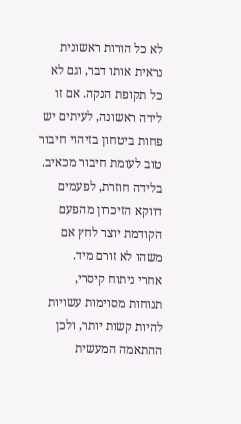לא כל הורות ראשונית נראית אותו דבר, וגם לא כל תקופת הנקה. אם זו לידה ראשונה, לעיתים יש פחות ביטחון בזיהוי חיבור טוב לעומת חיבור מכאיב. בלידה חוזרת, לפעמים דווקא הזיכרון מהפעם הקודמת יוצר לחץ אם משהו לא זורם מיד.
אחרי ניתוח קיסרי, תנוחות מסוימות עשויות להיות קשות יותר, ולכן ההתאמה המעשית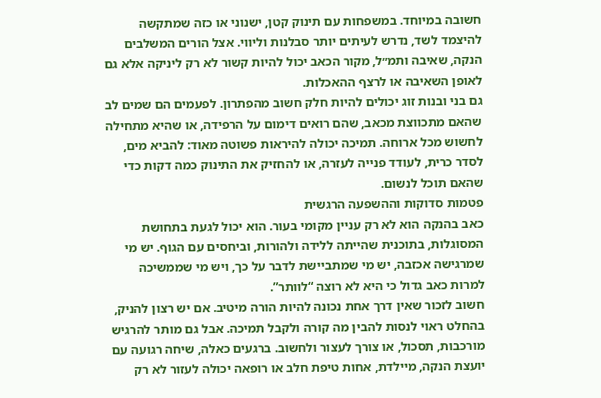חשובה במיוחד. במשפחות עם תינוק קטן, ישנוני או כזה שמתקשה להיצמד לשד, נדרש לעיתים יותר סבלנות וליווי. אצל הורים המשלבים הנקה, שאיבה ותמ״ל, מקור הכאב יכול להיות קשור לא רק ליניקה אלא גם לאופן השאיבה או לרצף ההאכלות.
גם בני ובנות זוג יכולים להיות חלק חשוב מהפתרון. לפעמים הם שמים לב שהאם מתכווצת מכאב, שהם רואים דימום על הרפידה, או שהיא מתחילה לחשוש מכל ארוחה. תמיכה יכולה להיראות פשוטה מאוד: להביא מים, לסדר כרית, לעודד פנייה לעזרה, או להחזיק את התינוק כמה דקות כדי שהאם תוכל לנשום.
פטמות סדוקות וההשפעה הרגשית
כאב בהנקה הוא לא רק עניין מקומי בעור. הוא יכול לגעת בתחושת המסוגלות, בתוכנית שהייתה ללידה ולהורות, וביחסים עם הגוף. יש מי שמרגישה אכזבה, יש מי שמתביישת לדבר על כך, ויש מי שממשיכה למרות כאב גדול כי היא לא רוצה “לוותר”.
חשוב לזכור שאין דרך אחת נכונה להיות הורה מיטיב. אם יש רצון להניק, בהחלט ראוי לנסות להבין מה קורה ולקבל תמיכה. אבל גם מותר להרגיש מורכבות, תסכול, או צורך לעצור ולחשוב. ברגעים כאלה, שיחה רגועה עם יועצת הנקה, מיילדת, אחות טיפת חלב או רופאה יכולה לעזור לא רק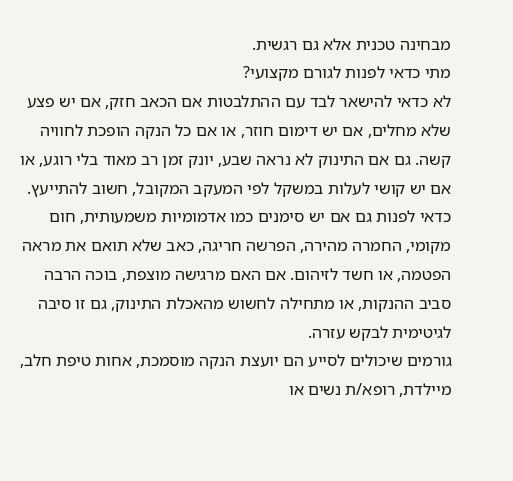מבחינה טכנית אלא גם רגשית.
מתי כדאי לפנות לגורם מקצועי?
לא כדאי להישאר לבד עם ההתלבטות אם הכאב חזק, אם יש פצע שלא מחלים, אם יש דימום חוזר, או אם כל הנקה הופכת לחוויה קשה. גם אם התינוק לא נראה שבע, יונק זמן רב מאוד בלי רוגע, או אם יש קושי לעלות במשקל לפי המעקב המקובל, חשוב להתייעץ.
כדאי לפנות גם אם יש סימנים כמו אדמומיות משמעותית, חום מקומי, החמרה מהירה, הפרשה חריגה, כאב שלא תואם את מראה הפטמה, או חשד לזיהום. אם האם מרגישה מוצפת, בוכה הרבה סביב ההנקות, או מתחילה לחשוש מהאכלת התינוק, גם זו סיבה לגיטימית לבקש עזרה.
גורמים שיכולים לסייע הם יועצת הנקה מוסמכת, אחות טיפת חלב, מיילדת, רופא/ת נשים או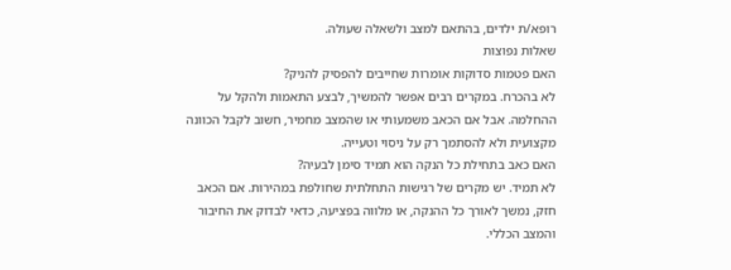רופא/ת ילדים, בהתאם למצב ולשאלה שעולה.
שאלות נפוצות
האם פטמות סדוקות אומרות שחייבים להפסיק להניק?
לא בהכרח. במקרים רבים אפשר להמשיך, לבצע התאמות ולהקל על ההחלמה. אבל אם הכאב משמעותי או שהמצב מחמיר, חשוב לקבל הכוונה מקצועית ולא להסתמך רק על ניסוי וטעייה.
האם כאב בתחילת כל הנקה הוא תמיד סימן לבעיה?
לא תמיד. יש מקרים של רגישות התחלתית שחולפת במהירות. אם הכאב חזק, נמשך לאורך כל ההנקה, או מלווה בפציעה, כדאי לבדוק את החיבור והמצב הכללי.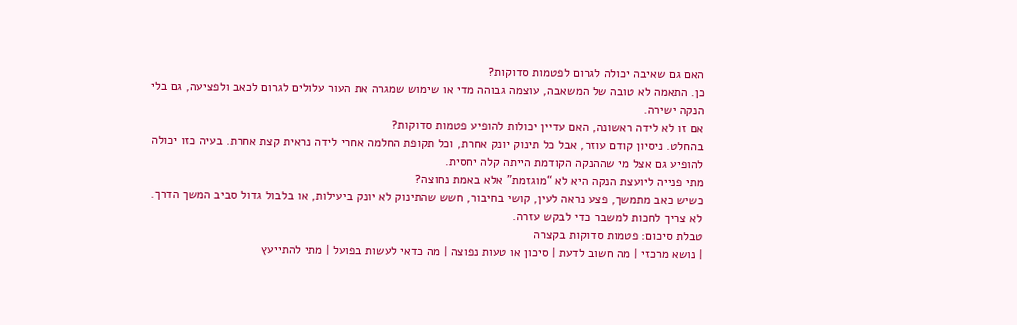האם גם שאיבה יכולה לגרום לפטמות סדוקות?
כן. התאמה לא טובה של המשאבה, עוצמה גבוהה מדי או שימוש שמגרה את העור עלולים לגרום לכאב ולפציעה, גם בלי הנקה ישירה.
אם זו לא לידה ראשונה, האם עדיין יכולות להופיע פטמות סדוקות?
בהחלט. ניסיון קודם עוזר, אבל כל תינוק יונק אחרת, וכל תקופת החלמה אחרי לידה נראית קצת אחרת. בעיה כזו יכולה להופיע גם אצל מי שההנקה הקודמת הייתה קלה יחסית.
מתי פנייה ליועצת הנקה היא לא “מוגזמת” אלא באמת נחוצה?
כשיש כאב מתמשך, פצע נראה לעין, קושי בחיבור, חשש שהתינוק לא יונק ביעילות, או בלבול גדול סביב המשך הדרך. לא צריך לחכות למשבר כדי לבקש עזרה.
טבלת סיכום: פטמות סדוקות בקצרה
| נושא מרכזי | מה חשוב לדעת | סיכון או טעות נפוצה | מה כדאי לעשות בפועל | מתי להתייעץ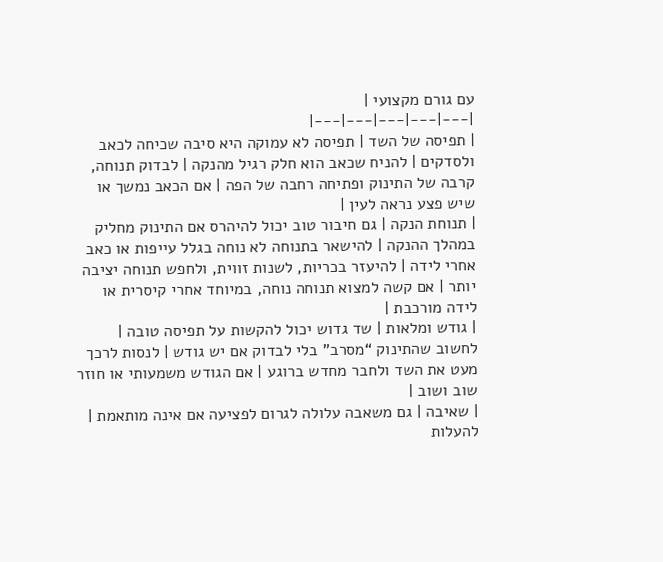עם גורם מקצועי |
|---|---|---|---|---|
| תפיסה של השד | תפיסה לא עמוקה היא סיבה שכיחה לכאב ולסדקים | להניח שכאב הוא חלק רגיל מהנקה | לבדוק תנוחה, קרבה של התינוק ופתיחה רחבה של הפה | אם הכאב נמשך או שיש פצע נראה לעין |
| תנוחת הנקה | גם חיבור טוב יכול להיהרס אם התינוק מחליק במהלך ההנקה | להישאר בתנוחה לא נוחה בגלל עייפות או כאב אחרי לידה | להיעזר בכריות, לשנות זווית, ולחפש תנוחה יציבה יותר | אם קשה למצוא תנוחה נוחה, במיוחד אחרי קיסרית או לידה מורכבת |
| גודש ומלאות | שד גדוש יכול להקשות על תפיסה טובה | לחשוב שהתינוק “מסרב” בלי לבדוק אם יש גודש | לנסות לרכך מעט את השד ולחבר מחדש ברוגע | אם הגודש משמעותי או חוזר שוב ושוב |
| שאיבה | גם משאבה עלולה לגרום לפציעה אם אינה מותאמת | להעלות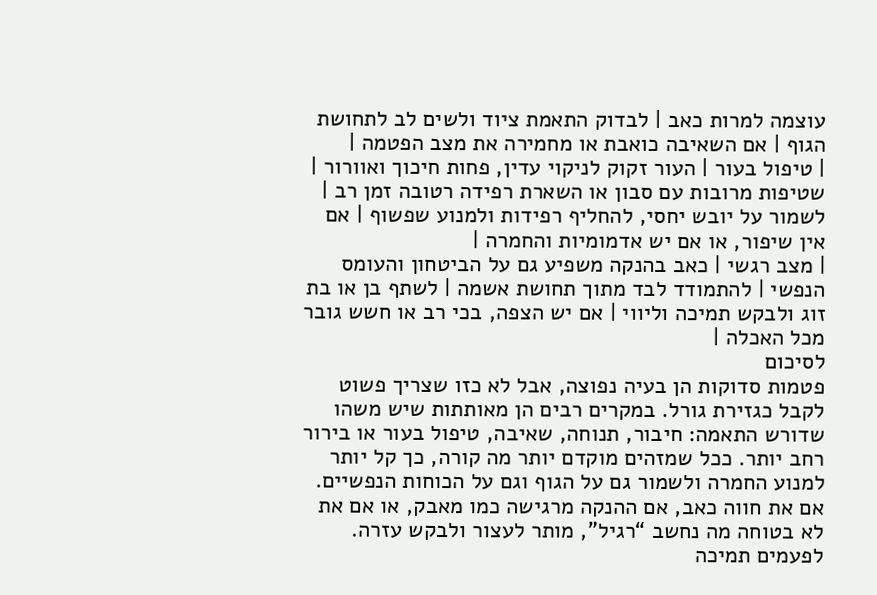עוצמה למרות כאב | לבדוק התאמת ציוד ולשים לב לתחושת הגוף | אם השאיבה כואבת או מחמירה את מצב הפטמה |
| טיפול בעור | העור זקוק לניקוי עדין, פחות חיכוך ואוורור | שטיפות מרובות עם סבון או השארת רפידה רטובה זמן רב | לשמור על יובש יחסי, להחליף רפידות ולמנוע שפשוף | אם אין שיפור, או אם יש אדמומיות והחמרה |
| מצב רגשי | כאב בהנקה משפיע גם על הביטחון והעומס הנפשי | להתמודד לבד מתוך תחושת אשמה | לשתף בן או בת זוג ולבקש תמיכה וליווי | אם יש הצפה, בכי רב או חשש גובר מכל האכלה |
לסיכום
פטמות סדוקות הן בעיה נפוצה, אבל לא כזו שצריך פשוט לקבל כגזירת גורל. במקרים רבים הן מאותתות שיש משהו שדורש התאמה: חיבור, תנוחה, שאיבה, טיפול בעור או בירור רחב יותר. ככל שמזהים מוקדם יותר מה קורה, כך קל יותר למנוע החמרה ולשמור גם על הגוף וגם על הכוחות הנפשיים.
אם את חווה כאב, אם ההנקה מרגישה כמו מאבק, או אם את לא בטוחה מה נחשב “רגיל”, מותר לעצור ולבקש עזרה. לפעמים תמיכה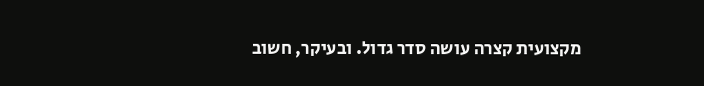מקצועית קצרה עושה סדר גדול. ובעיקר, חשוב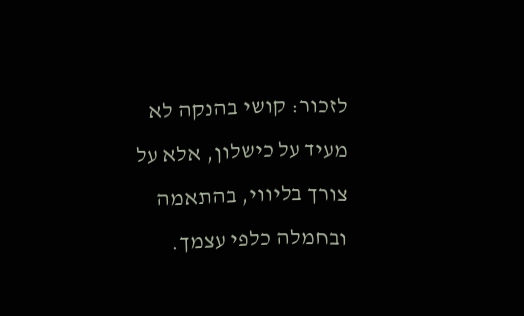לזכור: קושי בהנקה לא מעיד על כישלון, אלא על צורך בליווי, בהתאמה ובחמלה כלפי עצמך.